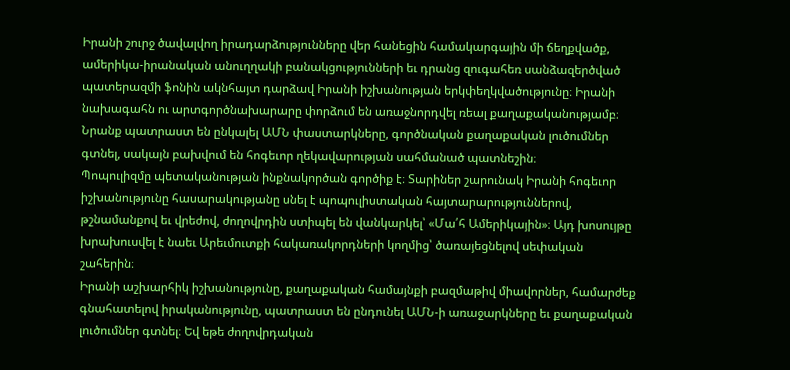Իրանի շուրջ ծավալվող իրադարձությունները վեր հանեցին համակարգային մի ճեղքվածք, ամերիկա-իրանական անուղղակի բանակցությունների եւ դրանց զուգահեռ սանձազերծված պատերազմի ֆոնին ակնհայտ դարձավ Իրանի իշխանության երկփեղկվածությունը։ Իրանի նախագահն ու արտգործնախարարը փորձում են առաջնորդվել ռեալ քաղաքականությամբ։ Նրանք պատրաստ են ընկալել ԱՄՆ փաստարկները, գործնական քաղաքական լուծումներ գտնել, սակայն բախվում են հոգեւոր ղեկավարության սահմանած պատնեշին։
Պոպուլիզմը պետականության ինքնակործան գործիք է։ Տարիներ շարունակ Իրանի հոգեւոր իշխանությունը հասարակությանը սնել է պոպուլիստական հայտարարություններով, թշնամանքով եւ վրեժով, ժողովրդին ստիպել են վանկարկել՝ «Մա՛հ Ամերիկային»։ Այդ խոսույթը խրախուսվել է նաեւ Արեւմուտքի հակառակորդների կողմից՝ ծառայեցնելով սեփական շահերին։
Իրանի աշխարհիկ իշխանությունը, քաղաքական համայնքի բազմաթիվ միավորներ, համարժեք գնահատելով իրականությունը, պատրաստ են ընդունել ԱՄՆ-ի առաջարկները եւ քաղաքական լուծումներ գտնել։ Եվ եթե ժողովրդական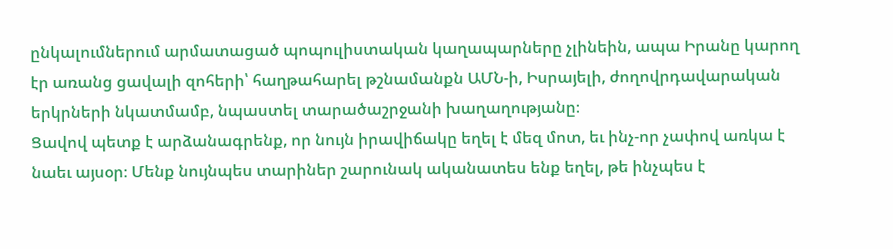ընկալումներում արմատացած պոպուլիստական կաղապարները չլինեին, ապա Իրանը կարող էր առանց ցավալի զոհերի՝ հաղթահարել թշնամանքն ԱՄՆ-ի, Իսրայելի, ժողովրդավարական երկրների նկատմամբ, նպաստել տարածաշրջանի խաղաղությանը։
Ցավով պետք է արձանագրենք, որ նույն իրավիճակը եղել է մեզ մոտ, եւ ինչ-որ չափով առկա է նաեւ այսօր։ Մենք նույնպես տարիներ շարունակ ականատես ենք եղել, թե ինչպես է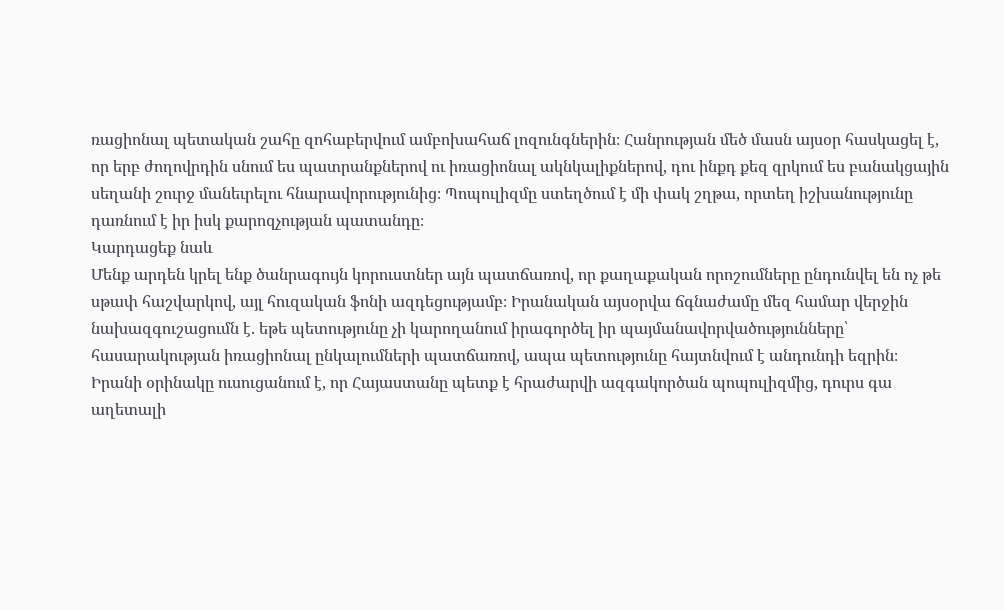ռացիոնալ պետական շահը զոհաբերվում ամբոխահաճ լոզունգներին։ Հանրության մեծ մասն այսօր հասկացել է, որ երբ ժողովրդին սնում ես պատրանքներով ու իռացիոնալ ակնկալիքներով, դու ինքդ քեզ զրկում ես բանակցային սեղանի շուրջ մանեւրելու հնարավորությունից։ Պոպուլիզմը ստեղծում է մի փակ շղթա, որտեղ իշխանությունը դառնում է իր իսկ քարոզչության պատանդը։
Կարդացեք նաև
Մենք արդեն կրել ենք ծանրագույն կորուստներ այն պատճառով, որ քաղաքական որոշումները ընդունվել են ոչ թե սթափ հաշվարկով, այլ հուզական ֆոնի ազդեցությամբ։ Իրանական այսօրվա ճգնաժամը մեզ համար վերջին նախազգուշացումն է. եթե պետությունը չի կարողանում իրագործել իր պայմանավորվածությունները՝ հասարակության իռացիոնալ ընկալումների պատճառով, ապա պետությունը հայտնվում է անդունդի եզրին։
Իրանի օրինակը ուսուցանում է, որ Հայաստանը պետք է հրաժարվի ազգակործան պոպուլիզմից, դուրս գա աղետալի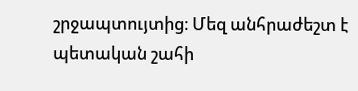շրջապտույտից։ Մեզ անհրաժեշտ է պետական շահի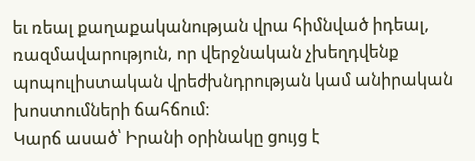եւ ռեալ քաղաքականության վրա հիմնված իդեալ, ռազմավարություն, որ վերջնական չխեղդվենք պոպուլիստական վրեժխնդրության կամ անիրական խոստումների ճահճում։
Կարճ ասած՝ Իրանի օրինակը ցույց է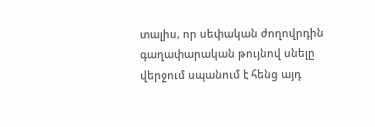տալիս, որ սեփական ժողովրդին գաղափարական թույնով սնելը վերջում սպանում է հենց այդ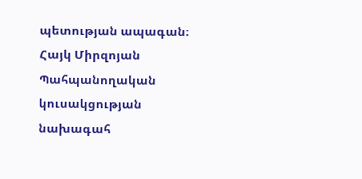պետության ապագան։
Հայկ Միրզոյան
Պահպանողական կուսակցության նախագահ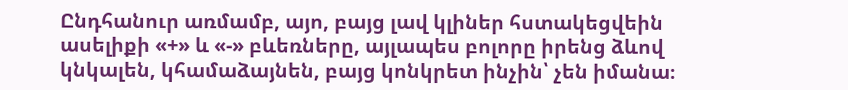Ընդհանուր առմամբ, այո, բայց լավ կլիներ հստակեցվեին ասելիքի «+» և «-» բևեռները, այլապես բոլորը իրենց ձևով կնկալեն, կհամաձայնեն, բայց կոնկրետ ինչին՝ չեն իմանա։